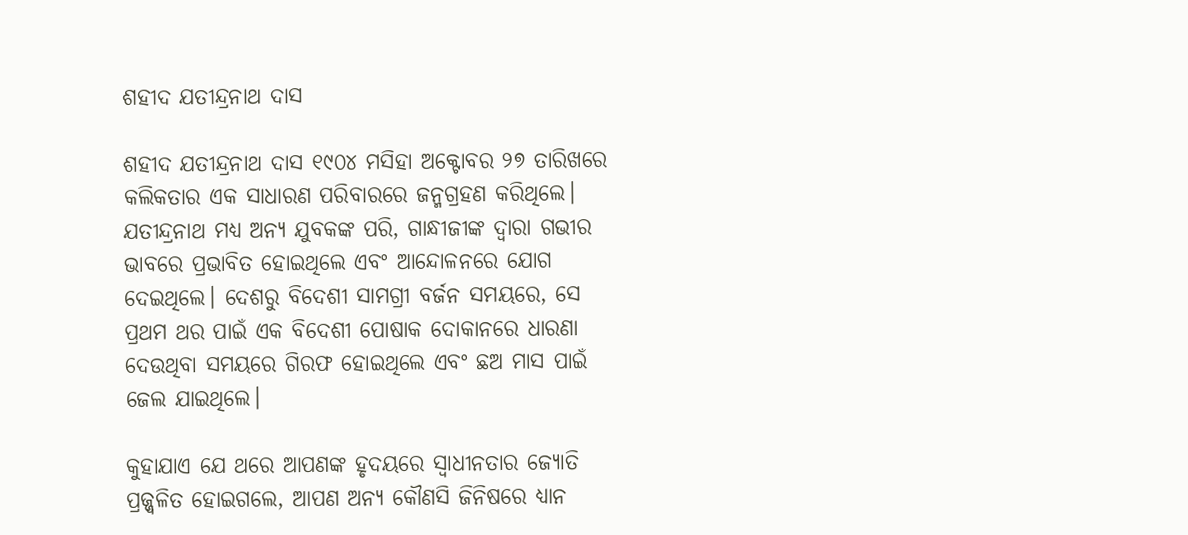ଶହୀଦ ଯତୀନ୍ଦ୍ରନାଥ ଦାସ

ଶହୀଦ ଯତୀନ୍ଦ୍ରନାଥ ଦାସ ୧୯୦୪ ମସିହା ଅକ୍ଟୋବର ୨୭ ତାରିଖରେ କଲିକତାର ଏକ ସାଧାରଣ ପରିବାରରେ ଜନ୍ମଗ୍ରହଣ କରିଥିଲେ। ଯତୀନ୍ଦ୍ରନାଥ ମଧ୍ୟ ଅନ୍ୟ ଯୁବକଙ୍କ ପରି, ଗାନ୍ଧୀଜୀଙ୍କ ଦ୍ୱାରା ଗଭୀର ଭାବରେ ପ୍ରଭାବିତ ହୋଇଥିଲେ ଏବଂ ଆନ୍ଦୋଳନରେ ଯୋଗ ଦେଇଥିଲେ। ଦେଶରୁ ବିଦେଶୀ ସାମଗ୍ରୀ ବର୍ଜନ ସମୟରେ, ସେ ପ୍ରଥମ ଥର ପାଇଁ ଏକ ବିଦେଶୀ ପୋଷାକ ଦୋକାନରେ ଧାରଣା ଦେଉଥିବା ସମୟରେ ଗିରଫ ହୋଇଥିଲେ ଏବଂ ଛଅ ମାସ ପାଇଁ ଜେଲ ଯାଇଥିଲେ।

କୁହାଯାଏ ଯେ ଥରେ ଆପଣଙ୍କ ହୃଦୟରେ ସ୍ୱାଧୀନତାର ଜ୍ୟୋତି ପ୍ରଜ୍ଜ୍ୱଳିତ ହୋଇଗଲେ, ଆପଣ ଅନ୍ୟ କୌଣସି ଜିନିଷରେ ଧ୍ୟାନ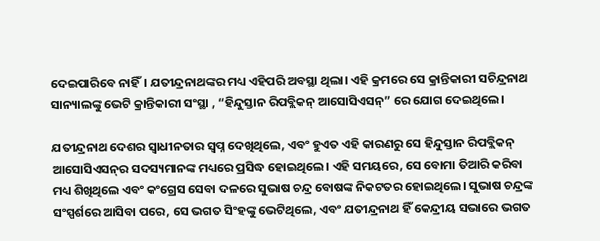ଦେଇପାରିବେ ନାହିଁ। ଯତୀନ୍ଦ୍ରନାଥଙ୍କର ମଧ୍ୟ ଏହିପରି ଅବସ୍ଥା ଥିଲା। ଏହି କ୍ରମରେ ସେ କ୍ରାନ୍ତିକାରୀ ସଚିନ୍ଦ୍ରନାଥ ସାନ୍ୟାଲଙ୍କୁ ଭେଟି କ୍ରାନ୍ତିକାରୀ ସଂସ୍ଥା , “ହିନ୍ଦୁସ୍ତାନ ରିପବ୍ଲିକନ୍ ଆସୋସିଏସନ୍‌” ରେ ଯୋଗ ଦେଇଥିଲେ।

ଯତୀନ୍ଦ୍ରନାଥ ଦେଶର ସ୍ୱାଧୀନତାର ସ୍ୱପ୍ନ ଦେଖିଥିଲେ, ଏବଂ ହୁଏତ ଏହି କାରଣରୁ ସେ ହିନ୍ଦୁସ୍ତାନ ରିପବ୍ଲିକନ୍ ଆସୋସିଏସନ୍‌ର ସଦସ୍ୟମାନଙ୍କ ମଧ୍ୟରେ ପ୍ରସିଦ୍ଧ ହୋଇଥିଲେ। ଏହି ସମୟରେ, ସେ ବୋମା ତିଆରି କରିବା ମଧ୍ୟ ଶିଖିଥିଲେ ଏବଂ କଂଗ୍ରେସ ସେବା ଦଳରେ ସୁଭାଷ ଚନ୍ଦ୍ର ବୋଷଙ୍କ ନିକଟତର ହୋଇଥିଲେ। ସୁଭାଷ ଚନ୍ଦ୍ରଙ୍କ ସଂସ୍ପର୍ଶରେ ଆସିବା ପରେ, ସେ ଭଗତ ସିଂହଙ୍କୁ ଭେଟିଥିଲେ, ଏବଂ ଯତୀନ୍ଦ୍ରନାଥ ହିଁ କେନ୍ଦ୍ରୀୟ ସଭାରେ ଭଗତ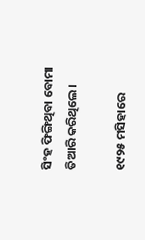ସିଂହ ଫିଙ୍ଗିଥିବା ବୋମା ତିଆରି କରିଥିଲେ।

୧୯୨୫ ମସିହାରେ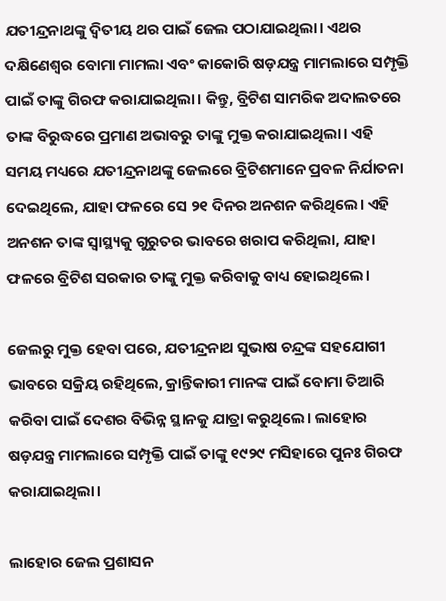ଯତୀନ୍ଦ୍ରନାଥଙ୍କୁ ଦ୍ୱିତୀୟ ଥର ପାଇଁ ଜେଲ ପଠାଯାଇଥିଲା। ଏଥର ଦକ୍ଷିଣେଶ୍ୱର ବୋମା ମାମଲା ଏବଂ କାକୋରି ଷଡ଼ଯନ୍ତ୍ର ମାମଲାରେ ସମ୍ପୃକ୍ତି ପାଇଁ ତାଙ୍କୁ ଗିରଫ କରାଯାଇଥିଲା। କିନ୍ତୁ, ବ୍ରିଟିଶ ସାମରିକ ଅଦାଲତରେ ତାଙ୍କ ବିରୁଦ୍ଧରେ ପ୍ରମାଣ ଅଭାବରୁ ତାଙ୍କୁ ମୁକ୍ତ କରାଯାଇଥିଲା। ଏହି ସମୟ ମଧ୍ୟରେ ଯତୀନ୍ଦ୍ରନାଥଙ୍କୁ ଜେଲରେ ବ୍ରିଟିଶମାନେ ପ୍ରବଳ ନିର୍ଯାତନା ଦେଇଥିଲେ, ଯାହା ଫଳରେ ସେ ୨୧ ଦିନର ଅନଶନ କରିଥିଲେ। ଏହି ଅନଶନ ତାଙ୍କ ସ୍ୱାସ୍ଥ୍ୟକୁ ଗୁରୁତର ଭାବରେ ଖରାପ କରିଥିଲା, ଯାହା ଫଳରେ ବ୍ରିଟିଶ ସରକାର ତାଙ୍କୁ ମୁକ୍ତ କରିବାକୁ ବାଧ୍ୟ ହୋଇଥିଲେ।

ଜେଲରୁ ମୁକ୍ତ ହେବା ପରେ, ଯତୀନ୍ଦ୍ରନାଥ ସୁଭାଷ ଚନ୍ଦ୍ରଙ୍କ ସହଯୋଗୀ ଭାବରେ ସକ୍ରିୟ ରହିଥିଲେ, କ୍ରାନ୍ତିକାରୀ ମାନଙ୍କ ପାଇଁ ବୋମା ତିଆରି କରିବା ପାଇଁ ଦେଶର ବିଭିନ୍ନ ସ୍ଥାନକୁ ଯାତ୍ରା କରୁଥିଲେ। ଲାହୋର ଷଡ଼ଯନ୍ତ୍ର ମାମଲାରେ ସମ୍ପୃକ୍ତି ପାଇଁ ତାଙ୍କୁ ୧୯୨୯ ମସିହାରେ ପୁନଃ ଗିରଫ କରାଯାଇଥିଲା।

ଲାହୋର ଜେଲ ପ୍ରଶାସନ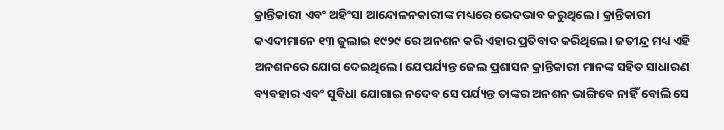କ୍ରାନ୍ତିକାରୀ ଏବଂ ଅହିଂସା ଆନ୍ଦୋଳନକାରୀଙ୍କ ମଧ୍ୟରେ ଭେଦଭାବ କରୁଥିଲେ । କ୍ରାନ୍ତିକାରୀ କଏଦୀମାନେ ୧୩ ଜୁଲାଇ ୧୯୨୯ ରେ ଅନଶନ କରି ଏହାର ପ୍ରତିବାଦ କରିଥିଲେ। ଜତୀନ୍ଦ୍ର ମଧ୍ୟ ଏହି ଅନଶନରେ ଯୋଗ ଦେଇଥିଲେ। ଯେପର୍ଯ୍ୟନ୍ତ ଜେଲ ପ୍ରଶାସନ କ୍ରାନ୍ତିକାରୀ ମାନଙ୍କ ସହିତ ସାଧାରଣ ବ୍ୟବହାର ଏବଂ ସୁବିଧା ଯୋଗାଇ ନଦେବ ସେ ପର୍ଯ୍ୟନ୍ତ ତାଙ୍କର ଅନଶନ ଭାଙ୍ଗିବେ ନାହିଁ ବୋଲି ସେ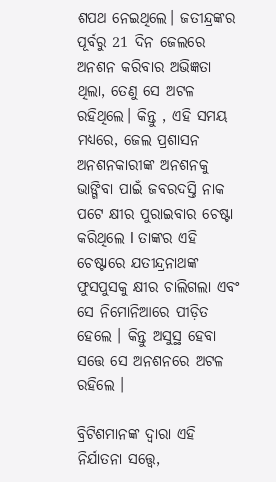ଶପଥ ନେଇଥିଲେ। ଜତୀନ୍ଦ୍ରଙ୍କର ପୂର୍ବରୁ 21 ଦିନ ଜେଲରେ ଅନଶନ କରିବାର ଅଭିଜ୍ଞତା ଥିଲା, ତେଣୁ ସେ ଅଟଳ ରହିଥିଲେ। କିନ୍ତୁ , ଏହି ସମୟ ମଧ୍ୟରେ, ଜେଲ ପ୍ରଶାସନ ଅନଶନକାରୀଙ୍କ ଅନଶନକୁ ଭାଙ୍ଗିବା ପାଇଁ ଜବରଦସ୍ତି ନାକ ପଟେ କ୍ଷୀର ପୁରାଇବାର ଚେଷ୍ଟା କରିଥିଲେ l ତାଙ୍କର ଏହି ଚେଷ୍ଟାରେ ଯତୀନ୍ଦ୍ରନାଥଙ୍କ ଫୁସପୁସକୁ କ୍ଷୀର ଚାଲିଗଲା ଏବଂ ସେ ନିମୋନିଆରେ ପୀଡ଼ିତ ହେଲେ । କିନ୍ତୁ ଅସୁସ୍ଥ ହେବା ସତ୍ତେ ସେ ଅନଶନରେ ଅଟଳ ରହିଲେ ।

ବ୍ରିଟିଶମାନଙ୍କ ଦ୍ୱାରା ଏହି ନିର୍ଯାତନା ସତ୍ତ୍ୱେ,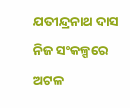ଯତୀନ୍ଦ୍ରନାଥ ଦାସ ନିଜ ସଂକଳ୍ପରେ ଅଟଳ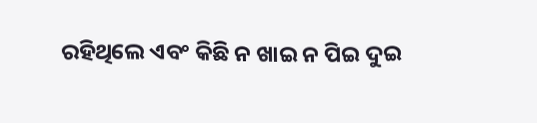ରହିଥିଲେ ଏବଂ କିଛି ନ ଖାଇ ନ ପିଇ ଦୁଇ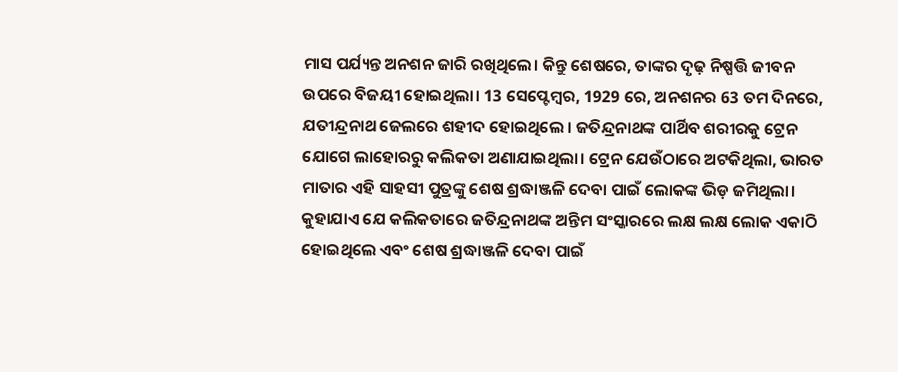ମାସ ପର୍ଯ୍ୟନ୍ତ ଅନଶନ ଜାରି ରଖିଥିଲେ। କିନ୍ତୁ ଶେଷରେ, ତାଙ୍କର ଦୃଢ଼ ନିଷ୍ପତ୍ତି ଜୀବନ ଉପରେ ବିଜୟୀ ହୋଇଥିଲା। 13 ସେପ୍ଟେମ୍ବର, 1929 ରେ, ଅନଶନର 63 ତମ ଦିନରେ, ଯତୀନ୍ଦ୍ରନାଥ ଜେଲରେ ଶହୀଦ ହୋଇଥିଲେ । ଜତିନ୍ଦ୍ରନାଥଙ୍କ ପାର୍ଥିବ ଶରୀରକୁ ଟ୍ରେନ ଯୋଗେ ଲାହୋରରୁ କଲିକତା ଅଣାଯାଇଥିଲା। ଟ୍ରେନ ଯେଉଁଠାରେ ଅଟକିଥିଲା, ଭାରତ ମାତାର ଏହି ସାହସୀ ପୁତ୍ରଙ୍କୁ ଶେଷ ଶ୍ରଦ୍ଧାଞ୍ଜଳି ଦେବା ପାଇଁ ଲୋକଙ୍କ ଭିଡ଼ ଜମିଥିଲା। କୁହାଯାଏ ଯେ କଲିକତାରେ ଜତିନ୍ଦ୍ରନାଥଙ୍କ ଅନ୍ତିମ ସଂସ୍କାରରେ ଲକ୍ଷ ଲକ୍ଷ ଲୋକ ଏକାଠି ହୋଇଥିଲେ ଏବଂ ଶେଷ ଶ୍ରଦ୍ଧାଞ୍ଜଳି ଦେବା ପାଇଁ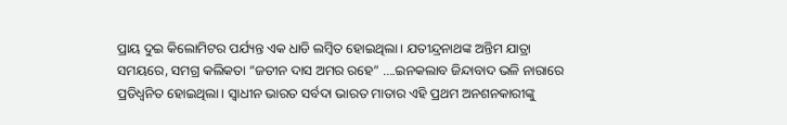ପ୍ରାୟ ଦୁଇ କିଲୋମିଟର ପର୍ଯ୍ୟନ୍ତ ଏକ ଧାଡି ଲମ୍ବିତ ହୋଇଥିଲା। ଯତୀନ୍ଦ୍ରନାଥଙ୍କ ଅନ୍ତିମ ଯାତ୍ରା ସମୟରେ, ସମଗ୍ର କଲିକତା “ଜତୀନ ଦାସ ଅମର ରହେ” ….ଇନକଲାବ ଜିନ୍ଦାବାଦ ଭଳି ନାରାରେ ପ୍ରତିଧ୍ୱନିତ ହୋଇଥିଲା। ସ୍ୱାଧୀନ ଭାରତ ସର୍ବଦା ଭାରତ ମାତାର ଏହି ପ୍ରଥମ ଅନଶନକାରୀଙ୍କୁ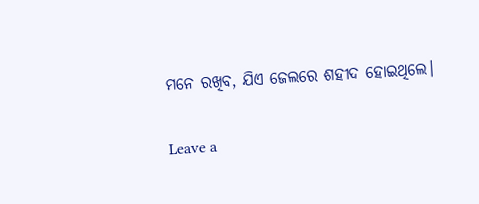ମନେ ରଖିବ, ଯିଏ ଜେଲରେ ଶହୀଦ ହୋଇଥିଲେ।

Leave a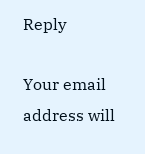Reply

Your email address will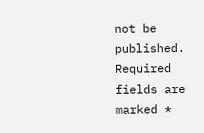not be published. Required fields are marked *